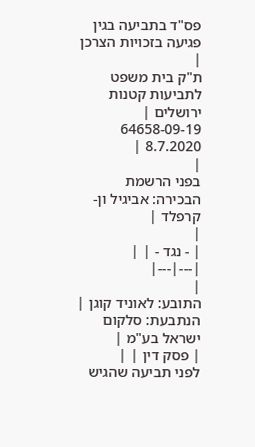פס"ד בתביעה בגין פגיעה בזכויות הצרכן
|
ת"ק בית משפט לתביעות קטנות ירושלים |
64658-09-19
8.7.2020 |
|
בפני הרשמת הבכירה: אביגיל ון-קרפלד |
|
| - נגד - | |
|---|---|
|
התובע: לאוניד קוגן |
הנתבעת: סלקום ישראל בע"מ |
| פסק דין | |
לפני תביעה שהגיש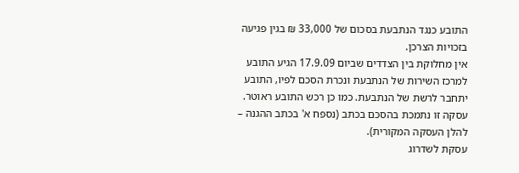התובע כנגד הנתבעת בסכום של 33,000 ₪ בגין פגיעה בזכויות הצרכן.
אין מחלוקת בין הצדדים שביום 17.9.09 הגיע התובע למרכז השירות של הנתבעת ונכרת הסכם לפיו, התובע יתחבר לרשת של הנתבעת. כמו כן רכש התובע ראוטר. עסקה זו נתמכת בהסכם בכתב (נספח א' בכתב ההגנה – להלן העסקה המקורית).
עסקת לשדרוג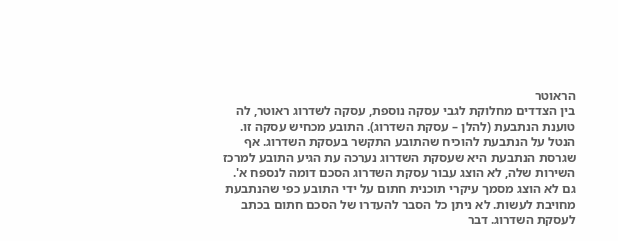הראוטר
בין הצדדים מחלוקת לגבי עסקה נוספת, עסקה לשדרוג ראוטר, לה טוענת הנתבעת (להלן – עסקת השדרוג). התובע מכחיש עסקה זו. הנטל על הנתבעת להוכיח שהתובע התקשר בעסקת השדרוג. אף שגרסת הנתבעת היא שעסקת השדרוג נערכה עת הגיע התובע למרכז השירות שלה, לא הוצג עבור עסקת השדרוג הסכם דומה לנספח א'. גם לא הוצג מסמך עיקרי תוכנית חתום על ידי התובע כפי שהנתבעת מחויבת לעשות. לא ניתן כל הסבר להעדרו של הסכם חתום בכתב לעסקת השדרוג. דבר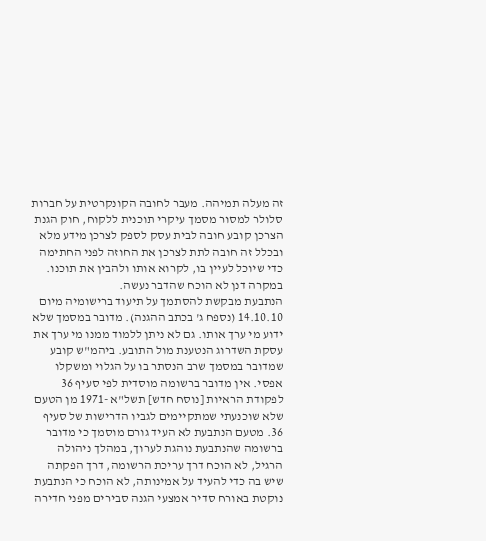זה מעלה תמיהה. מעבר לחובה הקונקרטית על חברות סלולר למסור מסמך עיקרי תוכנית ללקוח, חוק הגנת הצרכן קובע חובה לבית עסק לספק לצרכן מידע מלא ובכלל זה חובה לתת לצרכן את החוזה לפני החתימה כדי שיוכל לעיין בו, לקרוא אותו ולהבין את תוכנו. במקרה דנן לא הוכח שהדבר נעשה.
הנתבעת מבקשת להסתמך על תיעוד ברישומיה מיום 14.10.10 (נספח ג' בכתב ההגנה). מדובר במסמך שלא ידוע מי ערך אותו. גם לא ניתן ללמוד ממנו מי ערך את עסקת השדרוג הנטענת מול התובע. ביהמ"ש קובע שמדובר במסמך שרב הנסתר בו על הגלוי ומשקלו אפסי. אין מדובר ברשומה מוסדית לפי סעיף 36 לפקודת הראיות [נוסח חדש] תשל"א -1971 מן הטעם שלא שוכנעתי שמתקיימים לגביו הדרישות של סעיף 36. מטעם הנתבעת לא העיד גורם מוסמך כי מדובר ברשומה שהנתבעת נוהגת לערוך, במהלך ניהולה הרגיל, לא הוכח דרך עריכת הרשומה, דרך הפקתה שיש בה כדי להעיד על אמינותה, לא הוכח כי הנתבעת נוקטת באורח סדיר אמצעי הגנה סבירים מפני חדירה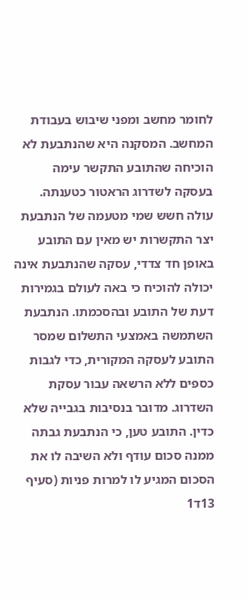לחומר מחשב ומפני שיבוש בעבודת המחשב. המסקנה היא שהנתבעת לא הוכיחה שהתובע התקשר עימה בעסקה לשדרוג הראטור כטענתה.
עולה חשש שמי מטעמה של הנתבעת יצר התקשרות יש מאין עם התובע באופן חד צדדי, עסקה שהנתבעת אינה יכולה להוכיח כי באה לעולם בגמירות דעת של התובע ובהסכמתו. הנתבעת השתמשה באמצעי התשלום שמסר התובע לעסקה המקורית, כדי לגבות כספים ללא הרשאה עבור עסקת השדרוג. מדובר בנסיבות בגבייה שלא כדין. התובע טען, כי הנתבעת גבתה ממנה סכום עודף ולא השיבה לו את הסכום המגיע לו למרות פניות (סעיף 13ד1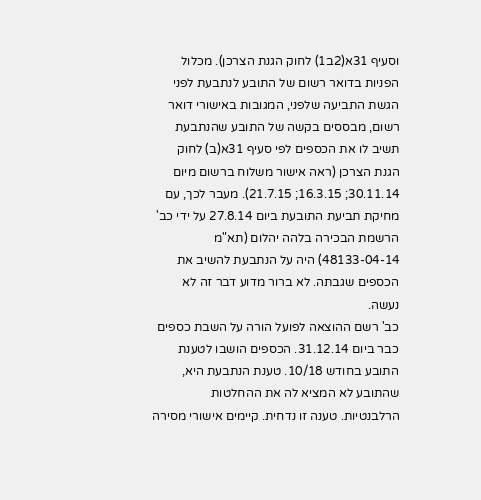וסעיף 31א(2ב1) לחוק הגנת הצרכן). מכלול הפניות בדואר רשום של התובע לנתבעת לפני הגשת התביעה שלפני, המגובות באישורי דואר רשום, מבססים בקשה של התובע שהנתבעת תשיב לו את הכספים לפי סעיף 31א(ב) לחוק הגנת הצרכן (ראה אישור משלוח ברשום מיום 30.11.14; 16.3.15; 21.7.15). מעבר לכך, עם מחיקת תביעת התובעת ביום 27.8.14 על ידי כב' הרשמת הבכירה בלהה יהלום (תא"מ 48133-04-14) היה על הנתבעת להשיב את הכספים שגבתה. לא ברור מדוע דבר זה לא נעשה.
כב' רשם ההוצאה לפועל הורה על השבת כספים כבר ביום 31.12.14. הכספים הושבו לטענת התובע בחודש 10/18. טענת הנתבעת היא, שהתובע לא המציא לה את ההחלטות הרלבנטיות. טענה זו נדחית. קיימים אישורי מסירה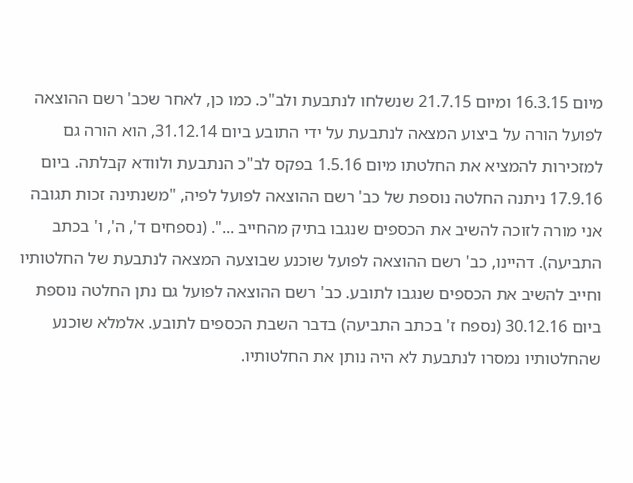מיום 16.3.15 ומיום 21.7.15 שנשלחו לנתבעת ולב"כ. כמו כן, לאחר שכב' רשם ההוצאה לפועל הורה על ביצוע המצאה לנתבעת על ידי התובע ביום 31.12.14, הוא הורה גם למזכירות להמציא את החלטתו מיום 1.5.16 בפקס לב"כ הנתבעת ולוודא קבלתה. ביום 17.9.16 ניתנה החלטה נוספת של כב' רשם ההוצאה לפועל לפיה, "משנתינה זכות תגובה אני מורה לזוכה להשיב את הכספים שנגבו בתיק מהחייב ...". (נספחים ד', ה', ו' בכתב התביעה). דהיינו, כב' רשם ההוצאה לפועל שוכנע שבוצעה המצאה לנתבעת של החלטותיו וחייב להשיב את הכספים שנגבו לתובע. כב' רשם ההוצאה לפועל גם נתן החלטה נוספת ביום 30.12.16 (נספח ז' בכתב התביעה) בדבר השבת הכספים לתובע. אלמלא שוכנע שהחלטותיו נמסרו לנתבעת לא היה נותן את החלטותיו.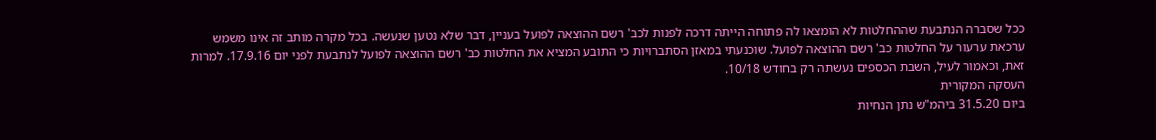ככל שסברה הנתבעת שההחלטות לא הומצאו לה פתוחה הייתה דרכה לפנות לכב' רשם ההוצאה לפועל בעניין, דבר שלא נטען שנעשה. בכל מקרה מותב זה אינו משמש ערכאת ערעור על החלטות כב' רשם ההוצאה לפועל. שוכנעתי במאזן הסתברויות כי התובע המציא את החלטות כב' רשם ההוצאה לפועל לנתבעת לפני יום 17.9.16. למרות זאת, וכאמור לעיל, השבת הכספים נעשתה רק בחודש 10/18.
העסקה המקורית
ביום 31.5.20 ביהמ"ש נתן הנחיות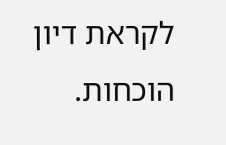לקראת דיון הוכחות.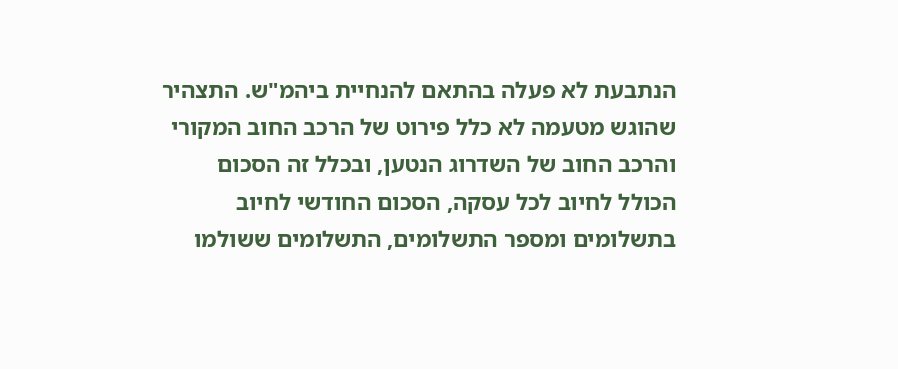הנתבעת לא פעלה בהתאם להנחיית ביהמ"ש. התצהיר שהוגש מטעמה לא כלל פירוט של הרכב החוב המקורי והרכב החוב של השדרוג הנטען, ובכלל זה הסכום הכולל לחיוב לכל עסקה, הסכום החודשי לחיוב בתשלומים ומספר התשלומים, התשלומים ששולמו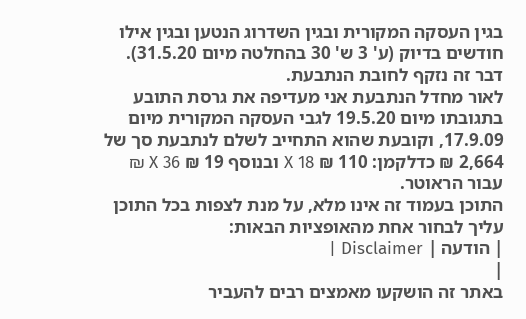בגין העסקה המקורית ובגין השדרוג הנטען ובגין אילו חודשים בדיוק (ע' 3 ש' 30 בהחלטה מיום 31.5.20). דבר זה נזקף לחובת הנתבעת.
לאור מחדל הנתבעת אני מעדיפה את גרסת התובע בתגובתו מיום 19.5.20 לגבי העסקה המקורית מיום 17.9.09, וקובעת שהוא התחייב לשלם לנתבעת סך של 2,664 ₪ כדלקמן: 110 ₪ X 18 ובנוסף 19 ₪ X 36 ₪ עבור הראוטר.
התוכן בעמוד זה אינו מלא, על מנת לצפות בכל התוכן עליך לבחור אחת מהאופציות הבאות:
| הודעה | Disclaimer |
|
באתר זה הושקעו מאמצים רבים להעביר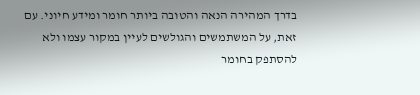בדרך המהירה הנאה והטובה ביותר חומר ומידע חיוני. עם זאת, על המשתמשים והגולשים לעיין במקור עצמו ולא להסתפק בחומר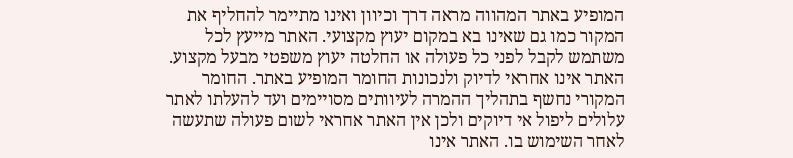המופיע באתר המהווה מראה דרך וכיוון ואינו מתיימר להחליף את המקור כמו גם שאינו בא במקום יעוץ מקצועי. האתר מייעץ לכל משתמש לקבל לפני כל פעולה או החלטה יעוץ משפטי מבעל מקצוע. האתר אינו אחראי לדיוק ולנכונות החומר המופיע באתר. החומר המקורי נחשף בתהליך ההמרה לעיוותים מסויימים ועד להעלתו לאתר עלולים ליפול אי דיוקים ולכן אין האתר אחראי לשום פעולה שתעשה לאחר השימוש בו. האתר אינו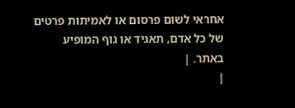אחראי לשום פרסום או לאמיתות פרטים של כל אדם, תאגיד או גוף המופיע באתר. |
|